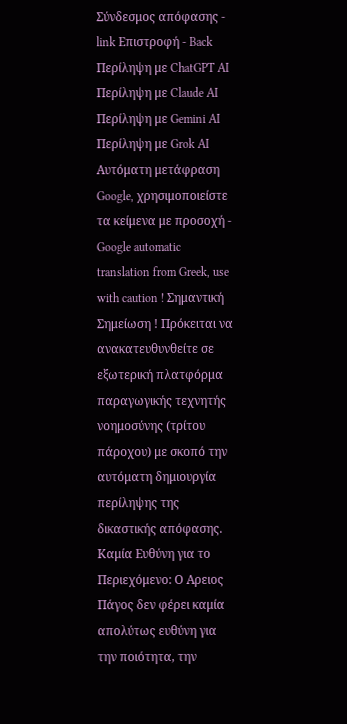Σύνδεσμος απόφασης - link Επιστροφή - Back Περίληψη με ChatGPT AI Περίληψη με Claude AI Περίληψη με Gemini AI Περίληψη με Grok AI Αυτόματη μετάφραση Google, χρησιμοποιείστε τα κείμενα με προσοχή - Google automatic translation from Greek, use with caution ! Σημαντική Σημείωση ! Πρόκειται να ανακατευθυνθείτε σε εξωτερική πλατφόρμα παραγωγικής τεχνητής νοημοσύνης (τρίτου πάροχου) με σκοπό την αυτόματη δημιουργία περίληψης της δικαστικής απόφασης. Καμία Ευθύνη για το Περιεχόμενο: Ο Αρειος Πάγος δεν φέρει καμία απολύτως ευθύνη για την ποιότητα, την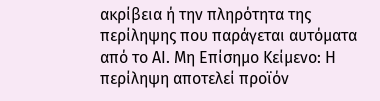ακρίβεια ή την πληρότητα της περίληψης που παράγεται αυτόματα από το AI. Μη Επίσημο Κείμενο: Η περίληψη αποτελεί προϊόν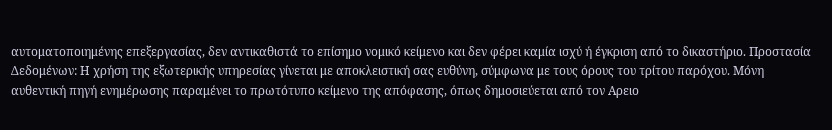αυτοματοποιημένης επεξεργασίας, δεν αντικαθιστά το επίσημο νομικό κείμενο και δεν φέρει καμία ισχύ ή έγκριση από το δικαστήριο. Προστασία Δεδομένων: Η χρήση της εξωτερικής υπηρεσίας γίνεται με αποκλειστική σας ευθύνη, σύμφωνα με τους όρους του τρίτου παρόχου. Μόνη αυθεντική πηγή ενημέρωσης παραμένει το πρωτότυπο κείμενο της απόφασης, όπως δημοσιεύεται από τον Αρειο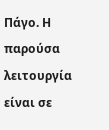Πάγο. Η παρούσα λειτουργία είναι σε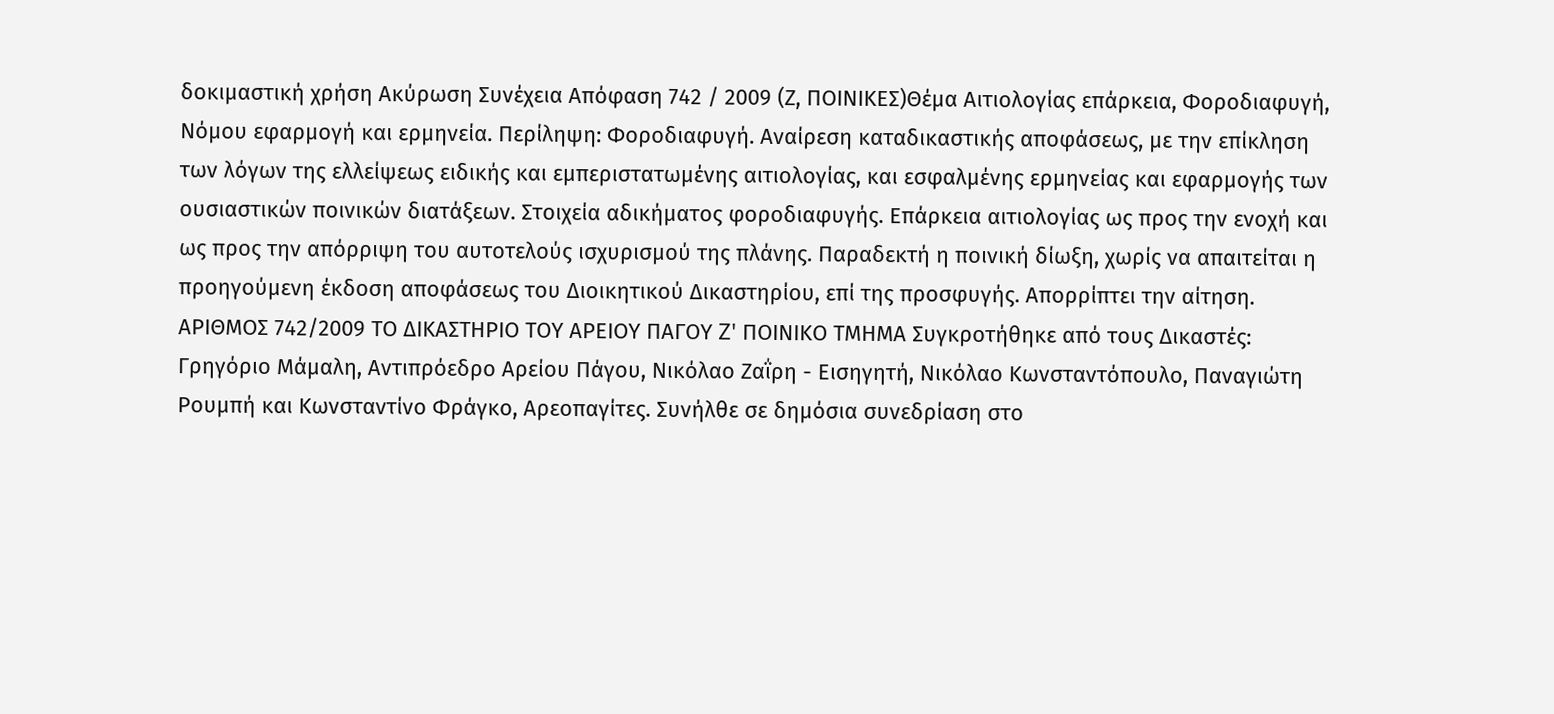δοκιμαστική χρήση Ακύρωση Συνέχεια Απόφαση 742 / 2009 (Ζ, ΠΟΙΝΙΚΕΣ)Θέμα Αιτιολογίας επάρκεια, Φοροδιαφυγή, Νόμου εφαρμογή και ερμηνεία. Περίληψη: Φοροδιαφυγή. Αναίρεση καταδικαστικής αποφάσεως, με την επίκληση των λόγων της ελλείψεως ειδικής και εμπεριστατωμένης αιτιολογίας, και εσφαλμένης ερμηνείας και εφαρμογής των ουσιαστικών ποινικών διατάξεων. Στοιχεία αδικήματος φοροδιαφυγής. Επάρκεια αιτιολογίας ως προς την ενοχή και ως προς την απόρριψη του αυτοτελούς ισχυρισμού της πλάνης. Παραδεκτή η ποινική δίωξη, χωρίς να απαιτείται η προηγούμενη έκδοση αποφάσεως του Διοικητικού Δικαστηρίου, επί της προσφυγής. Απορρίπτει την αίτηση. ΑΡΙΘΜΟΣ 742/2009 ΤΟ ΔΙΚΑΣΤΗΡΙΟ ΤΟΥ ΑΡΕΙΟΥ ΠΑΓΟΥ Z' ΠΟΙΝΙΚΟ ΤΜΗΜΑ Συγκροτήθηκε από τους Δικαστές: Γρηγόριο Μάμαλη, Αντιπρόεδρο Αρείου Πάγου, Νικόλαο Ζαΐρη - Εισηγητή, Νικόλαο Κωνσταντόπουλο, Παναγιώτη Ρουμπή και Κωνσταντίνο Φράγκο, Αρεοπαγίτες. Συνήλθε σε δημόσια συνεδρίαση στο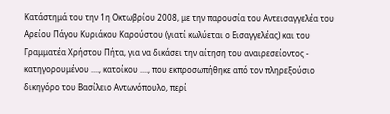Κατάστημά του την 1η Οκτωβρίου 2008, με την παρουσία του Αντεισαγγελέα του Αρείου Πάγου Κυριάκου Καρούστου (γιατί κωλύεται ο Εισαγγελέας) και του Γραμματέα Χρήστου Πήτα, για να δικάσει την αίτηση του αναιρεσείοντος - κατηγορουμένου ...., κατοίκου ...., που εκπροσωπήθηκε από τον πληρεξούσιο δικηγόρο του Βασίλειο Αντωνόπουλο, περί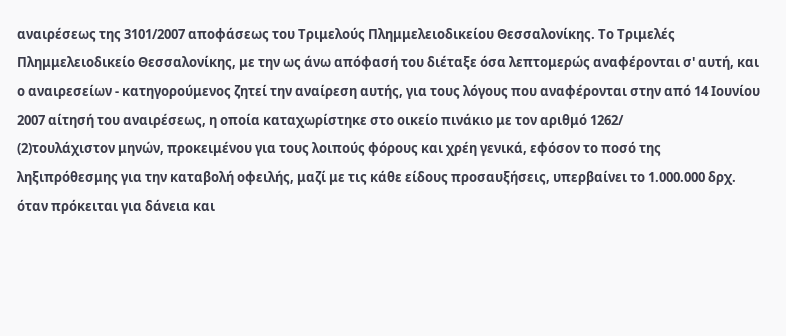αναιρέσεως της 3101/2007 αποφάσεως του Τριμελούς Πλημμελειοδικείου Θεσσαλονίκης. Το Τριμελές Πλημμελειοδικείο Θεσσαλονίκης, με την ως άνω απόφασή του διέταξε όσα λεπτομερώς αναφέρονται σ' αυτή, και ο αναιρεσείων - κατηγορούμενος ζητεί την αναίρεση αυτής, για τους λόγους που αναφέρονται στην από 14 Ιουνίου 2007 αίτησή του αναιρέσεως, η οποία καταχωρίστηκε στο οικείο πινάκιο με τον αριθμό 1262/
(2)τουλάχιστον μηνών, προκειμένου για τους λοιπούς φόρους και χρέη γενικά, εφόσον το ποσό της ληξιπρόθεσμης για την καταβολή οφειλής, μαζί με τις κάθε είδους προσαυξήσεις, υπερβαίνει το 1.000.000 δρχ. όταν πρόκειται για δάνεια και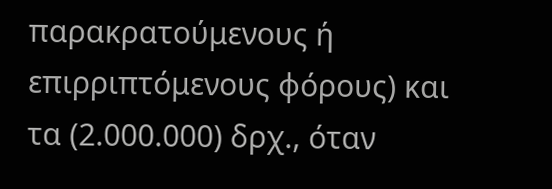παρακρατούμενους ή επιρριπτόμενους φόρους) και τα (2.000.000) δρχ., όταν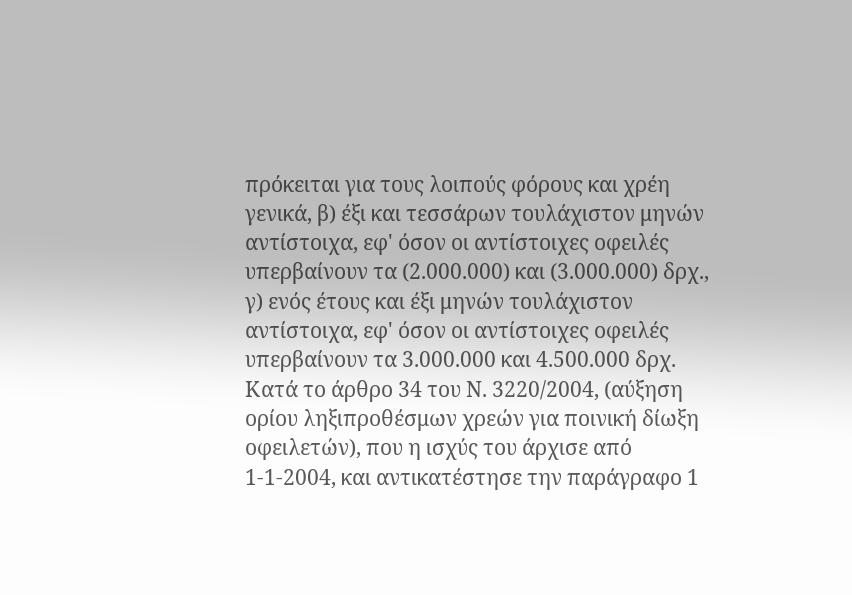πρόκειται για τους λοιπούς φόρους και χρέη γενικά, β) έξι και τεσσάρων τουλάχιστον μηνών αντίστοιχα, εφ' όσον οι αντίστοιχες οφειλές υπερβαίνουν τα (2.000.000) και (3.000.000) δρχ., γ) ενός έτους και έξι μηνών τουλάχιστον αντίστοιχα, εφ' όσον οι αντίστοιχες οφειλές υπερβαίνουν τα 3.000.000 και 4.500.000 δρχ. Κατά το άρθρο 34 του Ν. 3220/2004, (αύξηση ορίου ληξιπροθέσμων χρεών για ποινική δίωξη οφειλετών), που η ισχύς του άρχισε από 1-1-2004, και αντικατέστησε την παράγραφο 1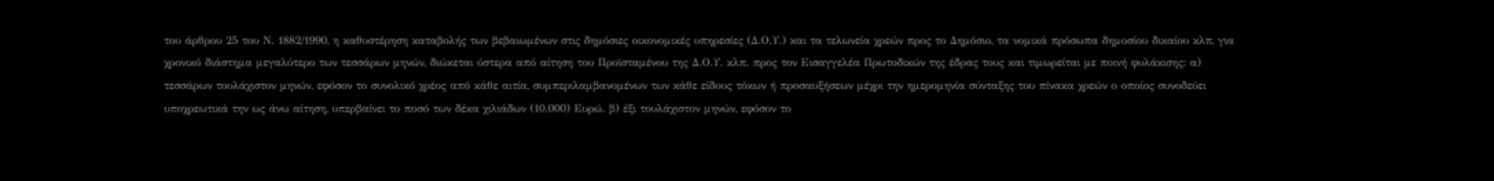του άρθρου 25 του Ν. 1882/1990, η καθυστέρηση καταβολής των βεβαιωμένων στις δημόσιες οικονομικές υπηρεσίες (Δ.Ο.Υ.) και τα τελωνεία χρεών προς το Δημόσιο, τα νομικά πρόσωπα δημοσίου δικαίου κλπ, για χρονικό διάστημα μεγαλύτερο των τεσσάρων μηνών, διώκεται ύστερα από αίτηση του Προϊσταμένου της Δ.Ο.Υ. κλπ. προς τον Εισαγγελέα Πρωτοδικών της έδρας τους και τιμωρείται με ποινή φυλάκισης: α) τεσσάρων τουλάχιστον μηνών, εφόσον το συνολικό χρέος από κάθε αιτία, συμπεριλαμβανομένων των κάθε είδους τόκων ή προσαυξήσεων μέχρι την ημερομηνία σύνταξης του πίνακα χρεών ο οποίος συνοδεύει υποχρεωτικά την ως άνω αίτηση, υπερβαίνει το ποσό των δέκα χιλιάδων (10.000) Ευρώ. β) έξι τουλάχιστον μηνών, εφόσον το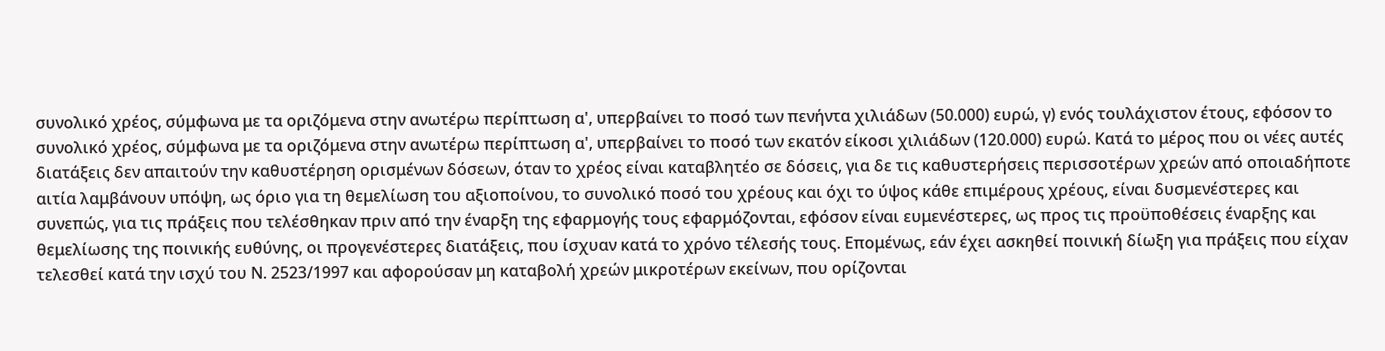συνολικό χρέος, σύμφωνα με τα οριζόμενα στην ανωτέρω περίπτωση α', υπερβαίνει το ποσό των πενήντα χιλιάδων (50.000) ευρώ, γ) ενός τουλάχιστον έτους, εφόσον το συνολικό χρέος, σύμφωνα με τα οριζόμενα στην ανωτέρω περίπτωση α', υπερβαίνει το ποσό των εκατόν είκοσι χιλιάδων (120.000) ευρώ. Κατά το μέρος που οι νέες αυτές διατάξεις δεν απαιτούν την καθυστέρηση ορισμένων δόσεων, όταν το χρέος είναι καταβλητέο σε δόσεις, για δε τις καθυστερήσεις περισσοτέρων χρεών από οποιαδήποτε αιτία λαμβάνουν υπόψη, ως όριο για τη θεμελίωση του αξιοποίνου, το συνολικό ποσό του χρέους και όχι το ύψος κάθε επιμέρους χρέους, είναι δυσμενέστερες και συνεπώς, για τις πράξεις που τελέσθηκαν πριν από την έναρξη της εφαρμογής τους εφαρμόζονται, εφόσον είναι ευμενέστερες, ως προς τις προϋποθέσεις έναρξης και θεμελίωσης της ποινικής ευθύνης, οι προγενέστερες διατάξεις, που ίσχυαν κατά το χρόνο τέλεσής τους. Επομένως, εάν έχει ασκηθεί ποινική δίωξη για πράξεις που είχαν τελεσθεί κατά την ισχύ του Ν. 2523/1997 και αφορούσαν μη καταβολή χρεών μικροτέρων εκείνων, που ορίζονται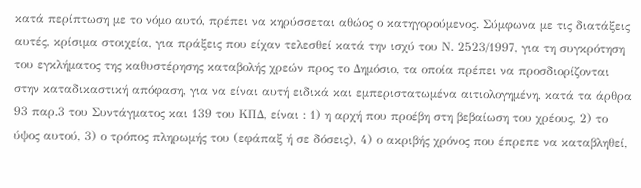κατά περίπτωση με το νόμο αυτό, πρέπει να κηρύσσεται αθώος ο κατηγορούμενος. Σύμφωνα με τις διατάξεις αυτές, κρίσιμα στοιχεία, για πράξεις που είχαν τελεσθεί κατά την ισχύ του Ν. 2523/1997, για τη συγκρότηση του εγκλήματος της καθυστέρησης καταβολής χρεών προς το Δημόσιο, τα οποία πρέπει να προσδιορίζονται στην καταδικαστική απόφαση, για να είναι αυτή ειδικά και εμπεριστατωμένα αιτιολογημένη, κατά τα άρθρα 93 παρ.3 του Συντάγματος και 139 του ΚΠΔ, είναι : 1) η αρχή που προέβη στη βεβαίωση του χρέους, 2) το ύψος αυτού, 3) ο τρόπος πληρωμής του (εφάπαξ ή σε δόσεις), 4) ο ακριβής χρόνος που έπρεπε να καταβληθεί,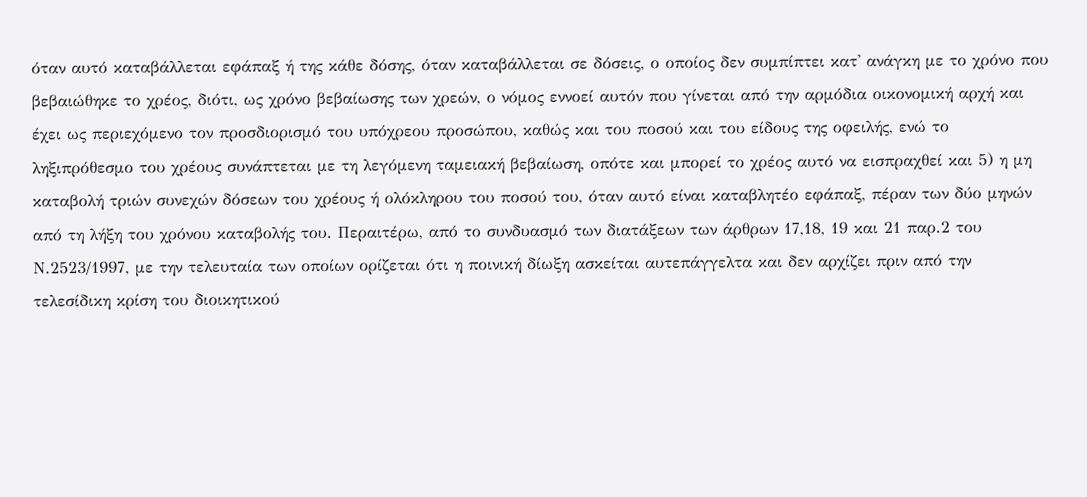όταν αυτό καταβάλλεται εφάπαξ ή της κάθε δόσης, όταν καταβάλλεται σε δόσεις, ο οποίος δεν συμπίπτει κατ' ανάγκη με το χρόνο που βεβαιώθηκε το χρέος, διότι, ως χρόνο βεβαίωσης των χρεών, ο νόμος εννοεί αυτόν που γίνεται από την αρμόδια οικονομική αρχή και έχει ως περιεχόμενο τον προσδιορισμό του υπόχρεου προσώπου, καθώς και του ποσού και του είδους της οφειλής, ενώ το ληξιπρόθεσμο του χρέους συνάπτεται με τη λεγόμενη ταμειακή βεβαίωση, οπότε και μπορεί το χρέος αυτό να εισπραχθεί και 5) η μη καταβολή τριών συνεχών δόσεων του χρέους ή ολόκληρου του ποσού του, όταν αυτό είναι καταβλητέο εφάπαξ, πέραν των δύο μηνών από τη λήξη του χρόνου καταβολής του. Περαιτέρω, από το συνδυασμό των διατάξεων των άρθρων 17,18, 19 και 21 παρ.2 του Ν.2523/1997, με την τελευταία των οποίων ορίζεται ότι η ποινική δίωξη ασκείται αυτεπάγγελτα και δεν αρχίζει πριν από την τελεσίδικη κρίση του διοικητικού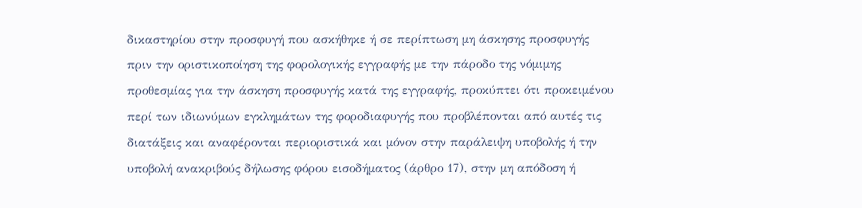δικαστηρίου στην προσφυγή που ασκήθηκε ή σε περίπτωση μη άσκησης προσφυγής πριν την οριστικοποίηση της φορολογικής εγγραφής με την πάροδο της νόμιμης προθεσμίας για την άσκηση προσφυγής κατά της εγγραφής, προκύπτει ότι προκειμένου περί των ιδιωνύμων εγκλημάτων της φοροδιαφυγής που προβλέπονται από αυτές τις διατάξεις και αναφέρονται περιοριστικά και μόνον στην παράλειψη υποβολής ή την υποβολή ανακριβούς δήλωσης φόρου εισοδήματος (άρθρο 17), στην μη απόδοση ή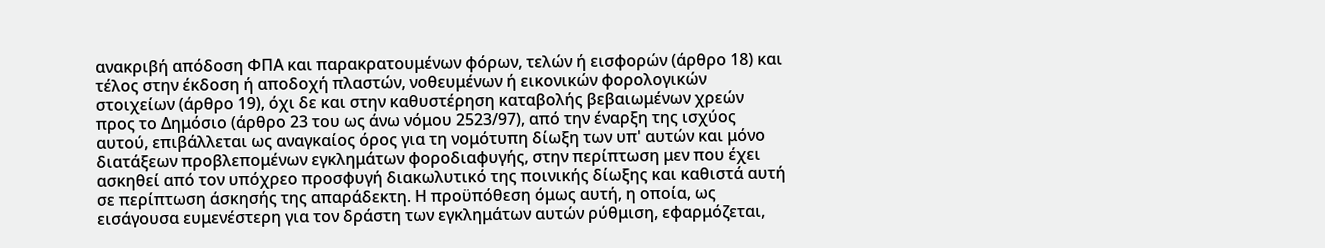ανακριβή απόδοση ΦΠΑ και παρακρατουμένων φόρων, τελών ή εισφορών (άρθρο 18) και τέλος στην έκδοση ή αποδοχή πλαστών, νοθευμένων ή εικονικών φορολογικών στοιχείων (άρθρο 19), όχι δε και στην καθυστέρηση καταβολής βεβαιωμένων χρεών προς το Δημόσιο (άρθρο 23 του ως άνω νόμου 2523/97), από την έναρξη της ισχύος αυτού, επιβάλλεται ως αναγκαίος όρος για τη νομότυπη δίωξη των υπ' αυτών και μόνο διατάξεων προβλεπομένων εγκλημάτων φοροδιαφυγής, στην περίπτωση μεν που έχει ασκηθεί από τον υπόχρεο προσφυγή διακωλυτικό της ποινικής δίωξης και καθιστά αυτή σε περίπτωση άσκησής της απαράδεκτη. Η προϋπόθεση όμως αυτή, η οποία, ως εισάγουσα ευμενέστερη για τον δράστη των εγκλημάτων αυτών ρύθμιση, εφαρμόζεται,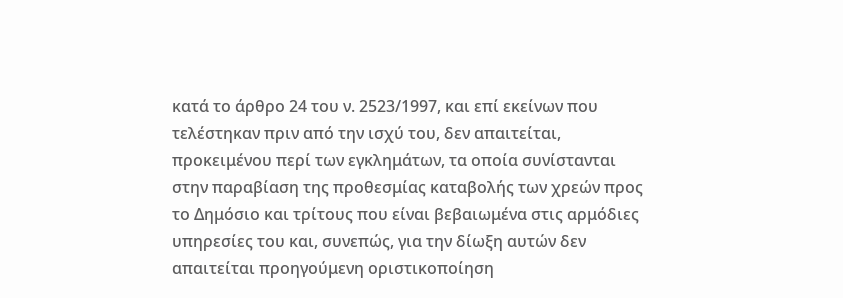κατά το άρθρο 24 του ν. 2523/1997, και επί εκείνων που τελέστηκαν πριν από την ισχύ του, δεν απαιτείται, προκειμένου περί των εγκλημάτων, τα οποία συνίστανται στην παραβίαση της προθεσμίας καταβολής των χρεών προς το Δημόσιο και τρίτους που είναι βεβαιωμένα στις αρμόδιες υπηρεσίες του και, συνεπώς, για την δίωξη αυτών δεν απαιτείται προηγούμενη οριστικοποίηση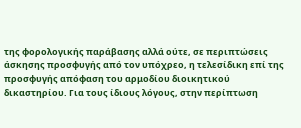της φορολογικής παράβασης αλλά ούτε, σε περιπτώσεις άσκησης προσφυγής από τον υπόχρεο, η τελεσίδικη επί της προσφυγής απόφαση του αρμοδίου διοικητικού δικαστηρίου. Για τους ίδιους λόγους, στην περίπτωση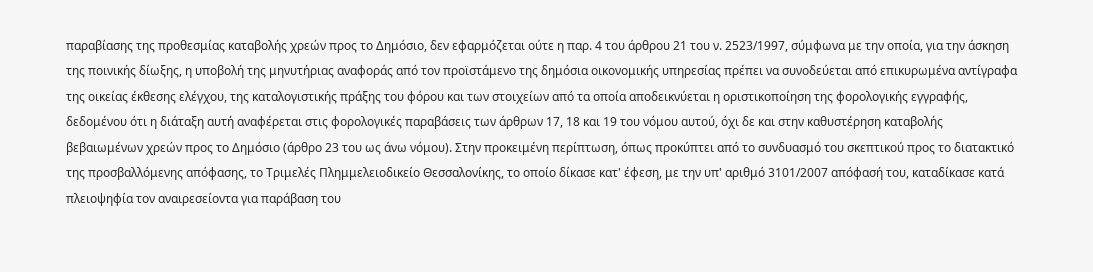παραβίασης της προθεσμίας καταβολής χρεών προς το Δημόσιο, δεν εφαρμόζεται ούτε η παρ. 4 του άρθρου 21 του ν. 2523/1997, σύμφωνα με την οποία, για την άσκηση της ποινικής δίωξης, η υποβολή της μηνυτήριας αναφοράς από τον προϊστάμενο της δημόσια οικονομικής υπηρεσίας πρέπει να συνοδεύεται από επικυρωμένα αντίγραφα της οικείας έκθεσης ελέγχου, της καταλογιστικής πράξης του φόρου και των στοιχείων από τα οποία αποδεικνύεται η οριστικοποίηση της φορολογικής εγγραφής, δεδομένου ότι η διάταξη αυτή αναφέρεται στις φορολογικές παραβάσεις των άρθρων 17, 18 και 19 του νόμου αυτού, όχι δε και στην καθυστέρηση καταβολής βεβαιωμένων χρεών προς το Δημόσιο (άρθρο 23 του ως άνω νόμου). Στην προκειμένη περίπτωση, όπως προκύπτει από το συνδυασμό του σκεπτικού προς το διατακτικό της προσβαλλόμενης απόφασης, το Τριμελές Πλημμελειοδικείο Θεσσαλονίκης, το οποίο δίκασε κατ' έφεση, με την υπ' αριθμό 3101/2007 απόφασή του, καταδίκασε κατά πλειοψηφία τον αναιρεσείοντα για παράβαση του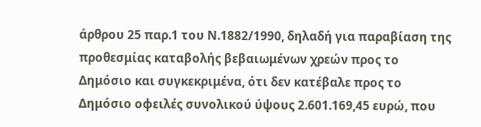άρθρου 25 παρ.1 του Ν.1882/1990, δηλαδή για παραβίαση της προθεσμίας καταβολής βεβαιωμένων χρεών προς το Δημόσιο και συγκεκριμένα, ότι δεν κατέβαλε προς το Δημόσιο οφειλές συνολικού ύψους 2.601.169,45 ευρώ, που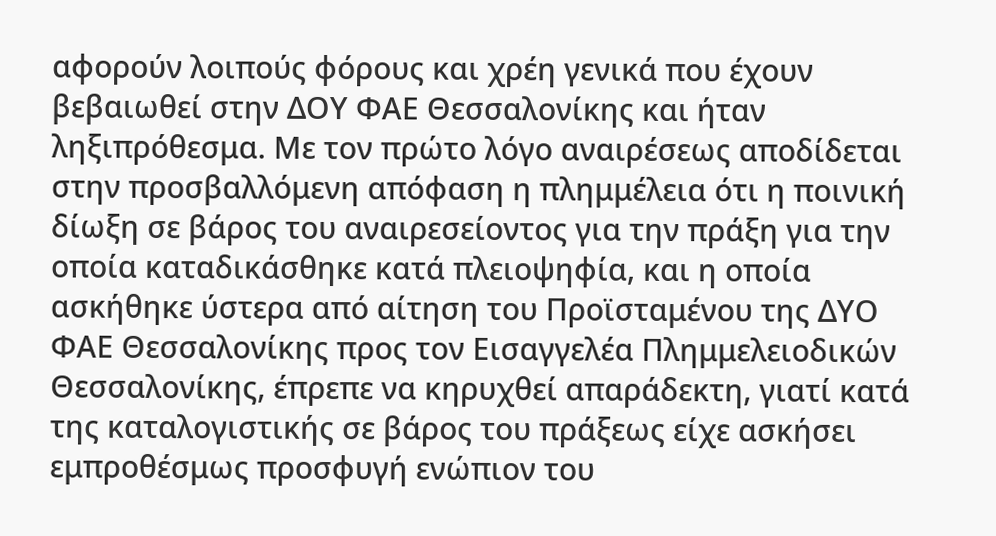αφορούν λοιπούς φόρους και χρέη γενικά που έχουν βεβαιωθεί στην ΔΟΥ ΦΑΕ Θεσσαλονίκης και ήταν ληξιπρόθεσμα. Με τον πρώτο λόγο αναιρέσεως αποδίδεται στην προσβαλλόμενη απόφαση η πλημμέλεια ότι η ποινική δίωξη σε βάρος του αναιρεσείοντος για την πράξη για την οποία καταδικάσθηκε κατά πλειοψηφία, και η οποία ασκήθηκε ύστερα από αίτηση του Προϊσταμένου της ΔΥΟ ΦΑΕ Θεσσαλονίκης προς τον Εισαγγελέα Πλημμελειοδικών Θεσσαλονίκης, έπρεπε να κηρυχθεί απαράδεκτη, γιατί κατά της καταλογιστικής σε βάρος του πράξεως είχε ασκήσει εμπροθέσμως προσφυγή ενώπιον του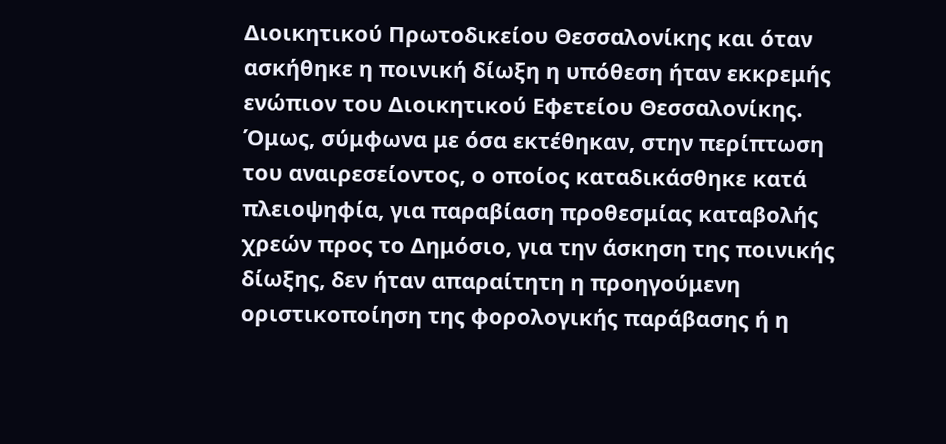Διοικητικού Πρωτοδικείου Θεσσαλονίκης και όταν ασκήθηκε η ποινική δίωξη η υπόθεση ήταν εκκρεμής ενώπιον του Διοικητικού Εφετείου Θεσσαλονίκης. Όμως, σύμφωνα με όσα εκτέθηκαν, στην περίπτωση του αναιρεσείοντος, ο οποίος καταδικάσθηκε κατά πλειοψηφία, για παραβίαση προθεσμίας καταβολής χρεών προς το Δημόσιο, για την άσκηση της ποινικής δίωξης, δεν ήταν απαραίτητη η προηγούμενη οριστικοποίηση της φορολογικής παράβασης ή η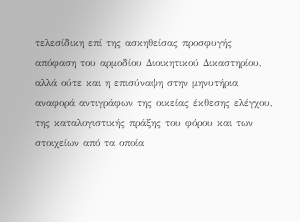τελεσίδικη επί της ασκηθείσας προσφυγής απόφαση του αρμοδίου Διοικητικού Δικαστηρίου, αλλά ούτε και η επισύναψη στην μηνυτήρια αναφορά αντιγράφων της οικείας έκθεσης ελέγχου, της καταλογιστικής πράξης του φόρου και των στοιχείων από τα οποία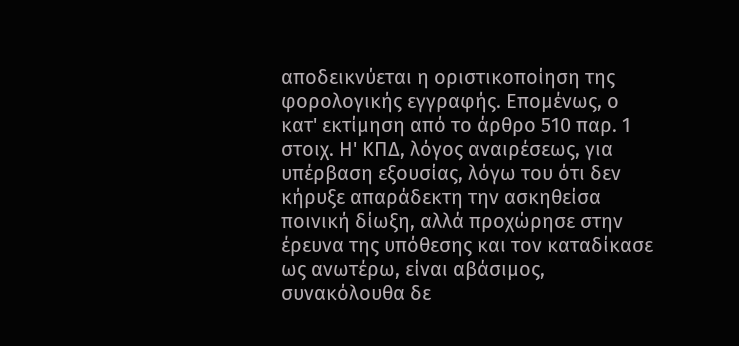αποδεικνύεται η οριστικοποίηση της φορολογικής εγγραφής. Επομένως, ο κατ' εκτίμηση από το άρθρο 510 παρ. 1 στοιχ. Η' ΚΠΔ, λόγος αναιρέσεως, για υπέρβαση εξουσίας, λόγω του ότι δεν κήρυξε απαράδεκτη την ασκηθείσα ποινική δίωξη, αλλά προχώρησε στην έρευνα της υπόθεσης και τον καταδίκασε ως ανωτέρω, είναι αβάσιμος, συνακόλουθα δε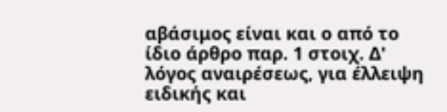αβάσιμος είναι και ο από το ίδιο άρθρο παρ. 1 στοιχ. Δ' λόγος αναιρέσεως, για έλλειψη ειδικής και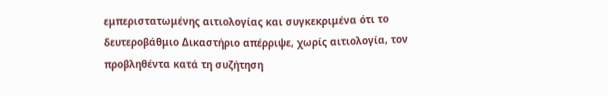εμπεριστατωμένης αιτιολογίας και συγκεκριμένα ότι το δευτεροβάθμιο Δικαστήριο απέρριψε, χωρίς αιτιολογία, τον προβληθέντα κατά τη συζήτηση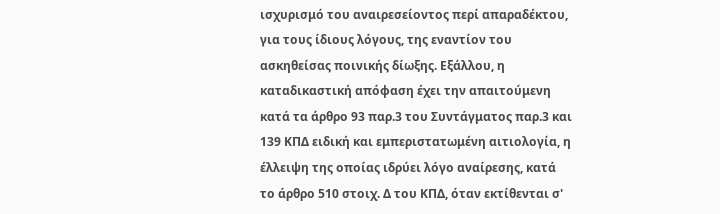ισχυρισμό του αναιρεσείοντος περί απαραδέκτου, για τους ίδιους λόγους, της εναντίον του ασκηθείσας ποινικής δίωξης. Εξάλλου, η καταδικαστική απόφαση έχει την απαιτούμενη κατά τα άρθρο 93 παρ.3 του Συντάγματος παρ.3 και 139 ΚΠΔ ειδική και εμπεριστατωμένη αιτιολογία, η έλλειψη της οποίας ιδρύει λόγο αναίρεσης, κατά το άρθρο 510 στοιχ. Δ του ΚΠΔ, όταν εκτίθενται σ'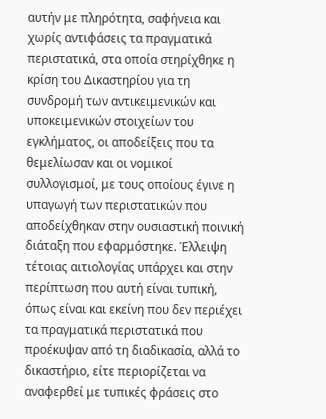αυτήν με πληρότητα, σαφήνεια και χωρίς αντιφάσεις τα πραγματικά περιστατικά, στα οποία στηρίχθηκε η κρίση του Δικαστηρίου για τη συνδρομή των αντικειμενικών και υποκειμενικών στοιχείων του εγκλήματος, οι αποδείξεις που τα θεμελίωσαν και οι νομικοί συλλογισμοί, με τους οποίους έγινε η υπαγωγή των περιστατικών που αποδείχθηκαν στην ουσιαστική ποινική διάταξη που εφαρμόστηκε. Έλλειψη τέτοιας αιτιολογίας υπάρχει και στην περίπτωση που αυτή είναι τυπική, όπως είναι και εκείνη που δεν περιέχει τα πραγματικά περιστατικά που προέκυψαν από τη διαδικασία, αλλά το δικαστήριο, είτε περιορίζεται να αναφερθεί με τυπικές φράσεις στο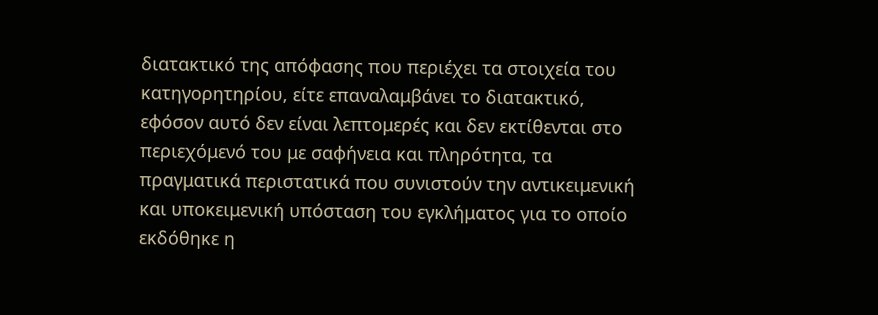διατακτικό της απόφασης που περιέχει τα στοιχεία του κατηγορητηρίου, είτε επαναλαμβάνει το διατακτικό, εφόσον αυτό δεν είναι λεπτομερές και δεν εκτίθενται στο περιεχόμενό του με σαφήνεια και πληρότητα, τα πραγματικά περιστατικά που συνιστούν την αντικειμενική και υποκειμενική υπόσταση του εγκλήματος για το οποίο εκδόθηκε η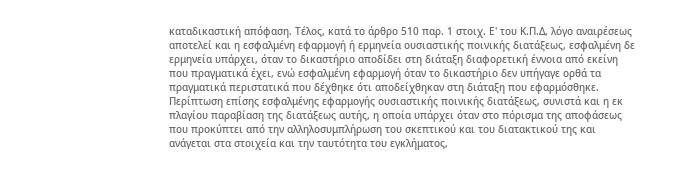καταδικαστική απόφαση. Τέλος, κατά το άρθρο 510 παρ. 1 στοιχ. Ε' του Κ.Π.Δ, λόγο αναιρέσεως αποτελεί και η εσφαλμένη εφαρμογή ή ερμηνεία ουσιαστικής ποινικής διατάξεως, εσφαλμένη δε ερμηνεία υπάρχει, όταν το δικαστήριο αποδίδει στη διάταξη διαφορετική έννοια από εκείνη που πραγματικά έχει, ενώ εσφαλμένη εφαρμογή όταν το δικαστήριο δεν υπήγαγε ορθά τα πραγματικά περιστατικά που δέχθηκε ότι αποδείχθηκαν στη διάταξη που εφαρμόσθηκε. Περίπτωση επίσης εσφαλμένης εφαρμογής ουσιαστικής ποινικής διατάξεως, συνιστά και η εκ πλαγίου παραβίαση της διατάξεως αυτής, η οποία υπάρχει όταν στο πόρισμα της αποφάσεως που προκύπτει από την αλληλοσυμπλήρωση του σκεπτικού και του διατακτικού της και ανάγεται στα στοιχεία και την ταυτότητα του εγκλήματος,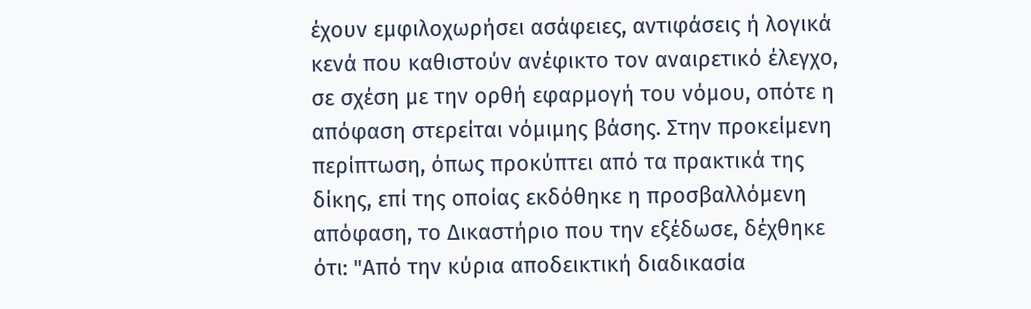έχουν εμφιλοχωρήσει ασάφειες, αντιφάσεις ή λογικά κενά που καθιστούν ανέφικτο τον αναιρετικό έλεγχο, σε σχέση με την ορθή εφαρμογή του νόμου, οπότε η απόφαση στερείται νόμιμης βάσης. Στην προκείμενη περίπτωση, όπως προκύπτει από τα πρακτικά της δίκης, επί της οποίας εκδόθηκε η προσβαλλόμενη απόφαση, το Δικαστήριο που την εξέδωσε, δέχθηκε ότι: "Από την κύρια αποδεικτική διαδικασία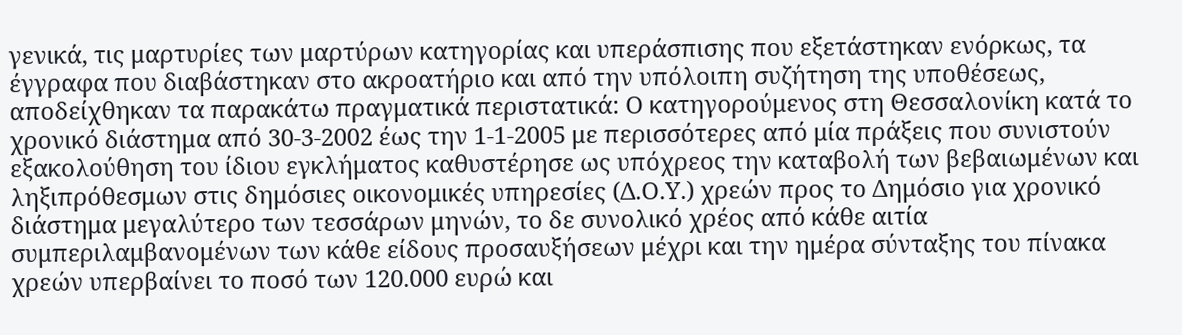γενικά, τις μαρτυρίες των μαρτύρων κατηγορίας και υπεράσπισης που εξετάστηκαν ενόρκως, τα έγγραφα που διαβάστηκαν στο ακροατήριο και από την υπόλοιπη συζήτηση της υποθέσεως, αποδείχθηκαν τα παρακάτω πραγματικά περιστατικά: Ο κατηγορούμενος στη Θεσσαλονίκη κατά το χρονικό διάστημα από 30-3-2002 έως την 1-1-2005 με περισσότερες από μία πράξεις που συνιστούν εξακολούθηση του ίδιου εγκλήματος καθυστέρησε ως υπόχρεος την καταβολή των βεβαιωμένων και ληξιπρόθεσμων στις δημόσιες οικονομικές υπηρεσίες (Δ.Ο.Υ.) χρεών προς το Δημόσιο για χρονικό διάστημα μεγαλύτερο των τεσσάρων μηνών, το δε συνολικό χρέος από κάθε αιτία συμπεριλαμβανομένων των κάθε είδους προσαυξήσεων μέχρι και την ημέρα σύνταξης του πίνακα χρεών υπερβαίνει το ποσό των 120.000 ευρώ και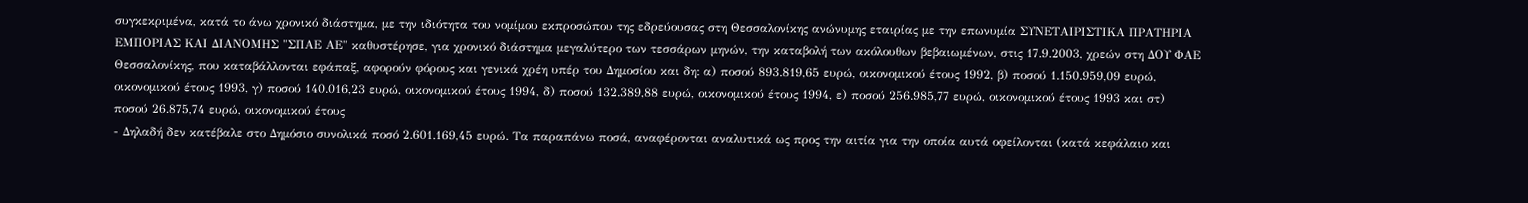συγκεκριμένα, κατά το άνω χρονικό διάστημα, με την ιδιότητα του νομίμου εκπροσώπου της εδρεύουσας στη Θεσσαλονίκης ανώνυμης εταιρίας με την επωνυμία ΣΥΝΕΤΑΙΡΙΣΤΙΚΑ ΠΡΑΤΗΡΙΑ ΕΜΠΟΡΙΑΣ ΚΑΙ ΔΙΑΝΟΜΗΣ "ΣΠΑΕ ΑΕ" καθυστέρησε, για χρονικό διάστημα μεγαλύτερο των τεσσάρων μηνών, την καταβολή των ακόλουθων βεβαιωμένων, στις 17.9.2003, χρεών στη ΔΟΥ ΦΑΕ Θεσσαλονίκης, που καταβάλλονται εφάπαξ, αφορούν φόρους και γενικά χρέη υπέρ του Δημοσίου και δη: α) ποσού 893.819,65 ευρώ, οικονομικού έτους 1992, β) ποσού 1.150.959,09 ευρώ, οικονομικού έτους 1993, γ) ποσού 140.016,23 ευρώ, οικονομικού έτους 1994, δ) ποσού 132.389,88 ευρώ, οικονομικού έτους 1994, ε) ποσού 256.985,77 ευρώ, οικονομικού έτους 1993 και στ) ποσού 26.875,74 ευρώ, οικονομικού έτους
- Δηλαδή δεν κατέβαλε στο Δημόσιο συνολικά ποσό 2.601.169,45 ευρώ. Τα παραπάνω ποσά, αναφέρονται αναλυτικά ως προς την αιτία για την οποία αυτά οφείλονται (κατά κεφάλαιο και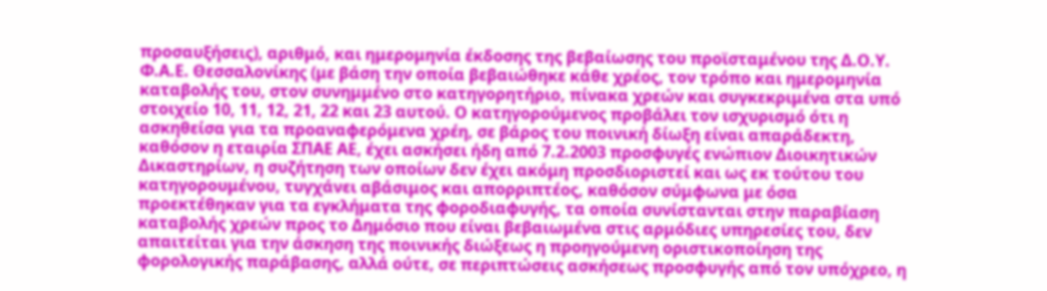προσαυξήσεις), αριθμό, και ημερομηνία έκδοσης της βεβαίωσης του προϊσταμένου της Δ.Ο.Υ. Φ.Α.Ε. Θεσσαλονίκης (με βάση την οποία βεβαιώθηκε κάθε χρέος, τον τρόπο και ημερομηνία καταβολής του, στον συνημμένο στο κατηγορητήριο, πίνακα χρεών και συγκεκριμένα στα υπό στοιχείο 10, 11, 12, 21, 22 και 23 αυτού. Ο κατηγορούμενος προβάλει τον ισχυρισμό ότι η ασκηθείσα για τα προαναφερόμενα χρέη, σε βάρος του ποινική δίωξη είναι απαράδεκτη, καθόσον η εταιρία ΣΠΑΕ ΑΕ, έχει ασκήσει ήδη από 7.2.2003 προσφυγές ενώπιον Διοικητικών Δικαστηρίων, η συζήτηση των οποίων δεν έχει ακόμη προσδιοριστεί και ως εκ τούτου του κατηγορουμένου, τυγχάνει αβάσιμος και απορριπτέος, καθόσον σύμφωνα με όσα προεκτέθηκαν για τα εγκλήματα της φοροδιαφυγής, τα οποία συνίστανται στην παραβίαση καταβολής χρεών προς το Δημόσιο που είναι βεβαιωμένα στις αρμόδιες υπηρεσίες του, δεν απαιτείται για την άσκηση της ποινικής διώξεως η προηγούμενη οριστικοποίηση της φορολογικής παράβασης, αλλά ούτε, σε περιπτώσεις ασκήσεως προσφυγής από τον υπόχρεο, η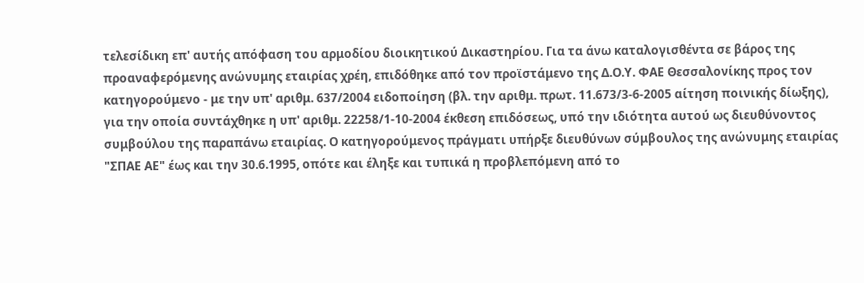τελεσίδικη επ' αυτής απόφαση του αρμοδίου διοικητικού Δικαστηρίου. Για τα άνω καταλογισθέντα σε βάρος της προαναφερόμενης ανώνυμης εταιρίας χρέη, επιδόθηκε από τον προϊστάμενο της Δ.Ο.Υ. ΦΑΕ Θεσσαλονίκης προς τον κατηγορούμενο - με την υπ' αριθμ. 637/2004 ειδοποίηση (βλ. την αριθμ. πρωτ. 11.673/3-6-2005 αίτηση ποινικής δίωξης), για την οποία συντάχθηκε η υπ' αριθμ. 22258/1-10-2004 έκθεση επιδόσεως, υπό την ιδιότητα αυτού ως διευθύνοντος συμβούλου της παραπάνω εταιρίας. Ο κατηγορούμενος πράγματι υπήρξε διευθύνων σύμβουλος της ανώνυμης εταιρίας "ΣΠΑΕ ΑΕ" έως και την 30.6.1995, οπότε και έληξε και τυπικά η προβλεπόμενη από το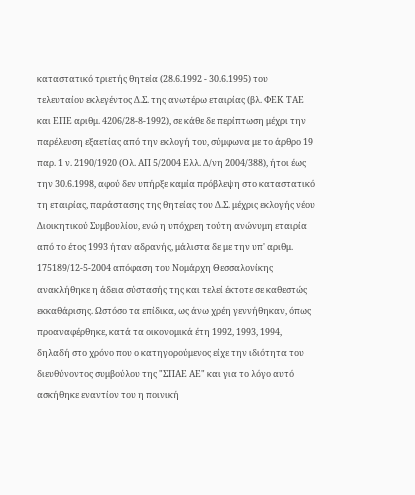καταστατικό τριετής θητεία (28.6.1992 - 30.6.1995) του τελευταίου εκλεγέντος Δ.Σ. της ανωτέρω εταιρίας (βλ. ΦΕΚ ΤΑΕ και ΕΠΕ αριθμ. 4206/28-8-1992), σε κάθε δε περίπτωση μέχρι την παρέλευση εξαετίας από την εκλογή του, σύμφωνα με το άρθρο 19 παρ. 1 ν. 2190/1920 (Ολ. ΑΠ 5/2004 Ελλ. Δ/νη 2004/388), ήτοι έως την 30.6.1998, αφού δεν υπήρξε καμία πρόβλεψη στο καταστατικό τη εταιρίας, παράστασης της θητείας του Δ.Σ. μέχρις εκλογής νέου Διοικητικού Συμβουλίου, ενώ η υπόχρεη τούτη ανώνυμη εταιρία από το έτος 1993 ήταν αδρανής, μάλιστα δε με την υπ' αριθμ. 175189/12-5-2004 απόφαση του Νομάρχη Θεσσαλονίκης ανακλήθηκε η άδεια σύστασής της και τελεί έκτοτε σε καθεστώς εκκαθάρισης. Ωστόσο τα επίδικα, ως άνω χρέη γεννήθηκαν, όπως προαναφέρθηκε, κατά τα οικονομικά έτη 1992, 1993, 1994, δηλαδή στο χρόνο που ο κατηγορούμενος είχε την ιδιότητα του διευθύνοντος συμβούλου της "ΣΠΑΕ ΑΕ" και για το λόγο αυτό ασκήθηκε εναντίον του η ποινική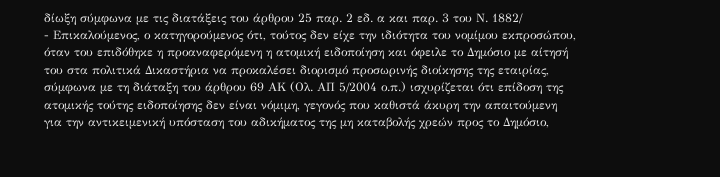δίωξη σύμφωνα με τις διατάξεις του άρθρου 25 παρ. 2 εδ. α και παρ. 3 του Ν. 1882/
- Επικαλούμενος, ο κατηγορούμενος ότι, τούτος δεν είχε την ιδιότητα του νομίμου εκπροσώπου, όταν του επιδόθηκε η προαναφερόμενη η ατομική ειδοποίηση και όφειλε το Δημόσιο με αίτησή του στα πολιτικά Δικαστήρια να προκαλέσει διορισμό προσωρινής διοίκησης της εταιρίας, σύμφωνα με τη διάταξη του άρθρου 69 ΑΚ (Ολ. ΑΠ 5/2004 ο.π.) ισχυρίζεται ότι επίδοση της ατομικής τούτης ειδοποίησης δεν είναι νόμιμη, γεγονός που καθιστά άκυρη την απαιτούμενη για την αντικειμενική υπόσταση του αδικήματος της μη καταβολής χρεών προς το Δημόσιο,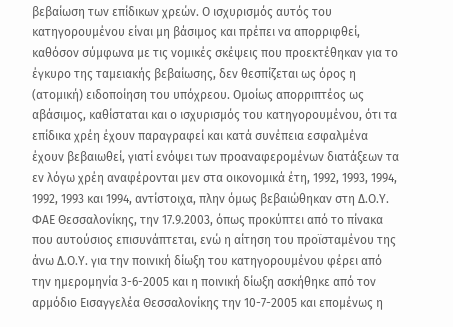βεβαίωση των επίδικων χρεών. Ο ισχυρισμός αυτός του κατηγορουμένου είναι μη βάσιμος και πρέπει να απορριφθεί, καθόσον σύμφωνα με τις νομικές σκέψεις που προεκτέθηκαν για το έγκυρο της ταμειακής βεβαίωσης, δεν θεσπίζεται ως όρος η (ατομική) ειδοποίηση του υπόχρεου. Ομοίως απορριπτέος ως αβάσιμος, καθίσταται και ο ισχυρισμός του κατηγορουμένου, ότι τα επίδικα χρέη έχουν παραγραφεί και κατά συνέπεια εσφαλμένα έχουν βεβαιωθεί, γιατί ενόψει των προαναφερομένων διατάξεων τα εν λόγω χρέη αναφέρονται μεν στα οικονομικά έτη, 1992, 1993, 1994, 1992, 1993 και 1994, αντίστοιχα, πλην όμως βεβαιώθηκαν στη Δ.Ο.Υ. ΦΑΕ Θεσσαλονίκης, την 17.9.2003, όπως προκύπτει από το πίνακα που αυτούσιος επισυνάπτεται, ενώ η αίτηση του προϊσταμένου της άνω Δ.Ο.Υ. για την ποινική δίωξη του κατηγορουμένου φέρει από την ημερομηνία 3-6-2005 και η ποινική δίωξη ασκήθηκε από τον αρμόδιο Εισαγγελέα Θεσσαλονίκης την 10-7-2005 και επομένως η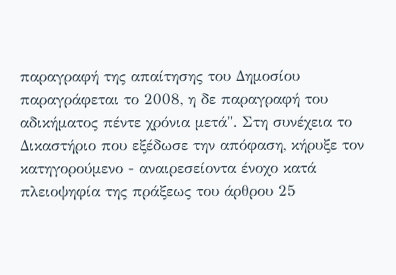παραγραφή της απαίτησης του Δημοσίου παραγράφεται το 2008, η δε παραγραφή του αδικήματος πέντε χρόνια μετά". Στη συνέχεια το Δικαστήριο που εξέδωσε την απόφαση, κήρυξε τον κατηγορούμενο - αναιρεσείοντα ένοχο κατά πλειοψηφία της πράξεως του άρθρου 25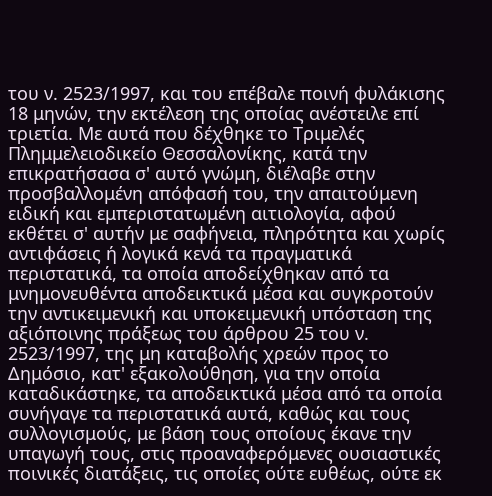του ν. 2523/1997, και του επέβαλε ποινή φυλάκισης 18 μηνών, την εκτέλεση της οποίας ανέστειλε επί τριετία. Με αυτά που δέχθηκε το Τριμελές Πλημμελειοδικείο Θεσσαλονίκης, κατά την επικρατήσασα σ' αυτό γνώμη, διέλαβε στην προσβαλλομένη απόφασή του, την απαιτούμενη ειδική και εμπεριστατωμένη αιτιολογία, αφού εκθέτει σ' αυτήν με σαφήνεια, πληρότητα και χωρίς αντιφάσεις ή λογικά κενά τα πραγματικά περιστατικά, τα οποία αποδείχθηκαν από τα μνημονευθέντα αποδεικτικά μέσα και συγκροτούν την αντικειμενική και υποκειμενική υπόσταση της αξιόποινης πράξεως του άρθρου 25 του ν. 2523/1997, της μη καταβολής χρεών προς το Δημόσιο, κατ' εξακολούθηση, για την οποία καταδικάστηκε, τα αποδεικτικά μέσα από τα οποία συνήγαγε τα περιστατικά αυτά, καθώς και τους συλλογισμούς, με βάση τους οποίους έκανε την υπαγωγή τους, στις προαναφερόμενες ουσιαστικές ποινικές διατάξεις, τις οποίες ούτε ευθέως, ούτε εκ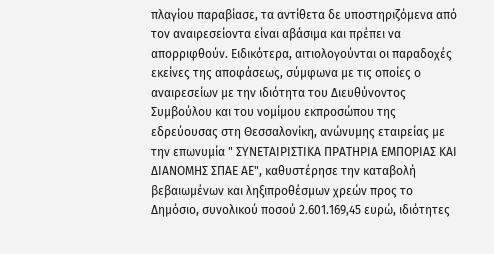πλαγίου παραβίασε, τα αντίθετα δε υποστηριζόμενα από τον αναιρεσείοντα είναι αβάσιμα και πρέπει να απορριφθούν. Ειδικότερα, αιτιολογούνται οι παραδοχές εκείνες της αποφάσεως, σύμφωνα με τις οποίες ο αναιρεσείων με την ιδιότητα του Διευθύνοντος Συμβούλου και του νομίμου εκπροσώπου της εδρεύουσας στη Θεσσαλονίκη, ανώνυμης εταιρείας με την επωνυμία " ΣΥΝΕΤΑΙΡΙΣΤΙΚΑ ΠΡΑΤΗΡΙΑ ΕΜΠΟΡΙΑΣ ΚΑΙ ΔΙΑΝΟΜΗΣ ΣΠΑΕ ΑΕ", καθυστέρησε την καταβολή βεβαιωμένων και ληξιπροθέσμων χρεών προς το Δημόσιο, συνολικού ποσού 2.601.169,45 ευρώ, ιδιότητες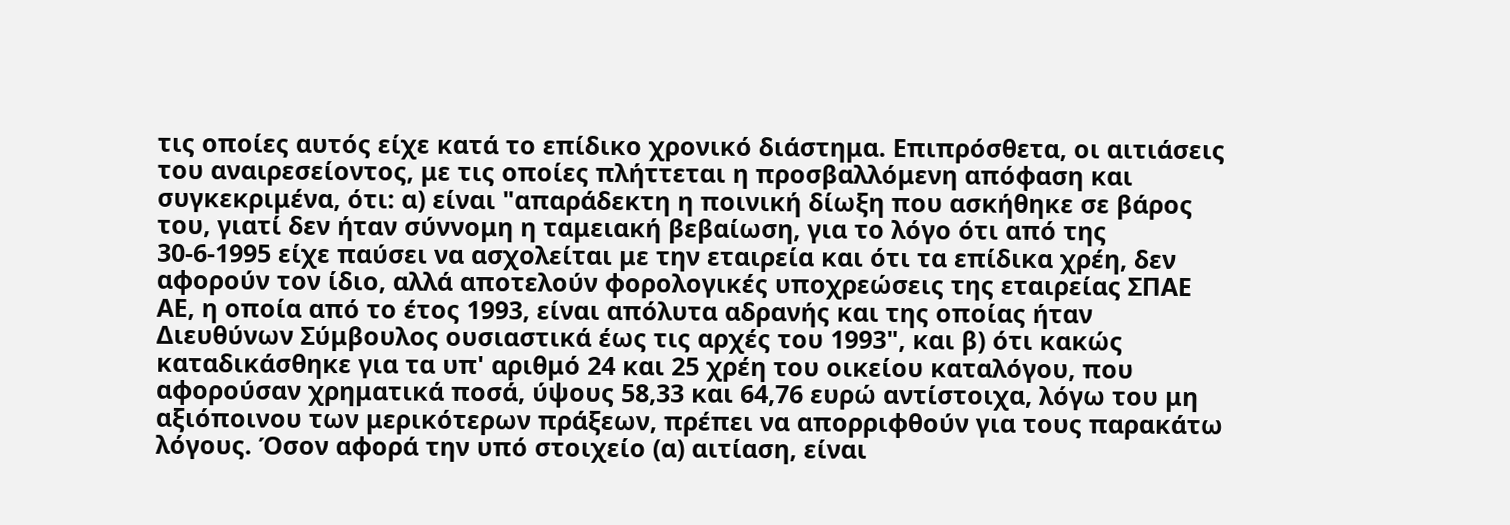τις οποίες αυτός είχε κατά το επίδικο χρονικό διάστημα. Επιπρόσθετα, οι αιτιάσεις του αναιρεσείοντος, με τις οποίες πλήττεται η προσβαλλόμενη απόφαση και συγκεκριμένα, ότι: α) είναι "απαράδεκτη η ποινική δίωξη που ασκήθηκε σε βάρος του, γιατί δεν ήταν σύννομη η ταμειακή βεβαίωση, για το λόγο ότι από της 30-6-1995 είχε παύσει να ασχολείται με την εταιρεία και ότι τα επίδικα χρέη, δεν αφορούν τον ίδιο, αλλά αποτελούν φορολογικές υποχρεώσεις της εταιρείας ΣΠΑΕ ΑΕ, η οποία από το έτος 1993, είναι απόλυτα αδρανής και της οποίας ήταν Διευθύνων Σύμβουλος ουσιαστικά έως τις αρχές του 1993", και β) ότι κακώς καταδικάσθηκε για τα υπ' αριθμό 24 και 25 χρέη του οικείου καταλόγου, που αφορούσαν χρηματικά ποσά, ύψους 58,33 και 64,76 ευρώ αντίστοιχα, λόγω του μη αξιόποινου των μερικότερων πράξεων, πρέπει να απορριφθούν για τους παρακάτω λόγους. Όσον αφορά την υπό στοιχείο (α) αιτίαση, είναι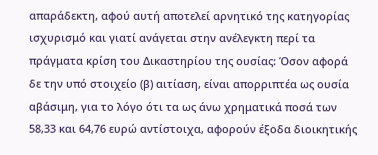απαράδεκτη, αφού αυτή αποτελεί αρνητικό της κατηγορίας ισχυρισμό και γιατί ανάγεται στην ανέλεγκτη περί τα πράγματα κρίση του Δικαστηρίου της ουσίας: Όσον αφορά δε την υπό στοιχείο (β) αιτίαση, είναι απορριπτέα ως ουσία αβάσιμη, για το λόγο ότι τα ως άνω χρηματικά ποσά των 58,33 και 64,76 ευρώ αντίστοιχα, αφορούν έξοδα διοικητικής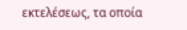εκτελέσεως, τα οποία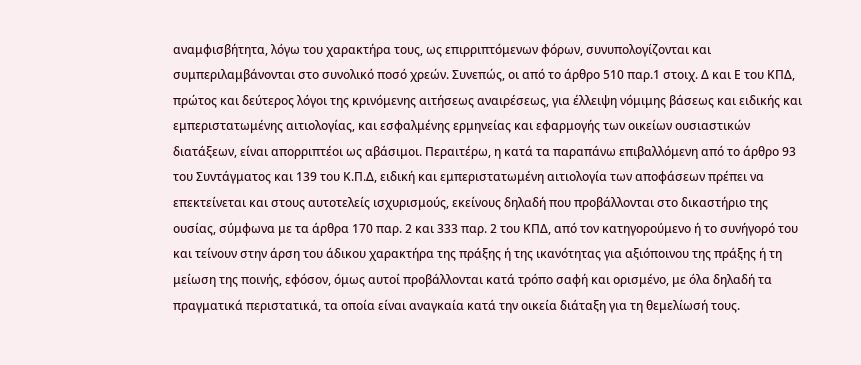αναμφισβήτητα, λόγω του χαρακτήρα τους, ως επιρριπτόμενων φόρων, συνυπολογίζονται και συμπεριλαμβάνονται στο συνολικό ποσό χρεών. Συνεπώς, οι από το άρθρο 510 παρ.1 στοιχ. Δ και Ε του ΚΠΔ, πρώτος και δεύτερος λόγοι της κρινόμενης αιτήσεως αναιρέσεως, για έλλειψη νόμιμης βάσεως και ειδικής και εμπεριστατωμένης αιτιολογίας, και εσφαλμένης ερμηνείας και εφαρμογής των οικείων ουσιαστικών διατάξεων, είναι απορριπτέοι ως αβάσιμοι. Περαιτέρω, η κατά τα παραπάνω επιβαλλόμενη από το άρθρο 93 του Συντάγματος και 139 του Κ.Π.Δ, ειδική και εμπεριστατωμένη αιτιολογία των αποφάσεων πρέπει να επεκτείνεται και στους αυτοτελείς ισχυρισμούς, εκείνους δηλαδή που προβάλλονται στο δικαστήριο της ουσίας, σύμφωνα με τα άρθρα 170 παρ. 2 και 333 παρ. 2 του ΚΠΔ, από τον κατηγορούμενο ή το συνήγορό του και τείνουν στην άρση του άδικου χαρακτήρα της πράξης ή της ικανότητας για αξιόποινου της πράξης ή τη μείωση της ποινής, εφόσον, όμως αυτοί προβάλλονται κατά τρόπο σαφή και ορισμένο, με όλα δηλαδή τα πραγματικά περιστατικά, τα οποία είναι αναγκαία κατά την οικεία διάταξη για τη θεμελίωσή τους.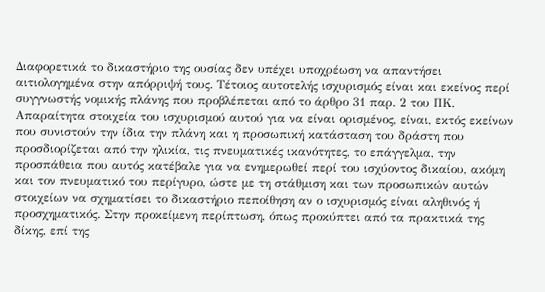Διαφορετικά το δικαστήριο της ουσίας δεν υπέχει υποχρέωση να απαντήσει αιτιολογημένα στην απόρριψή τους. Τέτοιος αυτοτελής ισχυρισμός είναι και εκείνος περί συγγνωστής νομικής πλάνης που προβλέπεται από το άρθρο 31 παρ. 2 του ΠΚ. Απαραίτητα στοιχεία του ισχυρισμού αυτού για να είναι ορισμένος, είναι, εκτός εκείνων που συνιστούν την ίδια την πλάνη και η προσωπική κατάσταση του δράστη που προσδιορίζεται από την ηλικία, τις πνευματικές ικανότητες, το επάγγελμα, την προσπάθεια που αυτός κατέβαλε για να ενημερωθεί περί του ισχύοντος δικαίου, ακόμη και τον πνευματικό του περίγυρο, ώστε με τη στάθμιση και των προσωπικών αυτών στοιχείων να σχηματίσει το δικαστήριο πεποίθηση αν ο ισχυρισμός είναι αληθινός ή προσχηματικός. Στην προκείμενη περίπτωση, όπως προκύπτει από τα πρακτικά της δίκης, επί της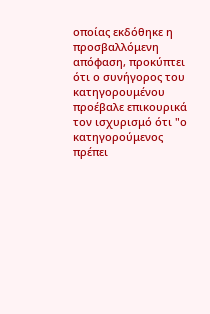οποίας εκδόθηκε η προσβαλλόμενη απόφαση, προκύπτει ότι ο συνήγορος του κατηγορουμένου προέβαλε επικουρικά τον ισχυρισμό ότι "ο κατηγορούμενος πρέπει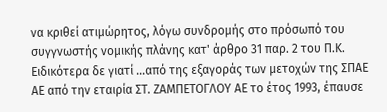να κριθεί ατιμώρητος, λόγω συνδρομής στο πρόσωπό του συγγνωστής νομικής πλάνης κατ' άρθρο 31 παρ. 2 του Π.Κ. Ειδικότερα δε γιατί ...από της εξαγοράς των μετοχών της ΣΠΑΕ ΑΕ από την εταιρία ΣΤ. ΖΑΜΠΕΤΟΓΛΟΥ ΑΕ το έτος 1993, έπαυσε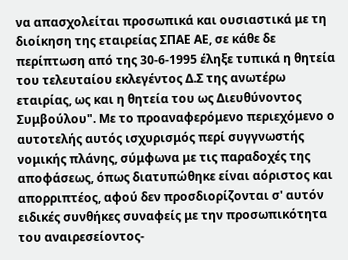να απασχολείται προσωπικά και ουσιαστικά με τη διοίκηση της εταιρείας ΣΠΑΕ ΑΕ, σε κάθε δε περίπτωση από της 30-6-1995 έληξε τυπικά η θητεία του τελευταίου εκλεγέντος Δ.Σ της ανωτέρω εταιρίας, ως και η θητεία του ως Διευθύνοντος Συμβούλου". Με το προαναφερόμενο περιεχόμενο ο αυτοτελής αυτός ισχυρισμός περί συγγνωστής νομικής πλάνης, σύμφωνα με τις παραδοχές της αποφάσεως, όπως διατυπώθηκε είναι αόριστος και απορριπτέος, αφού δεν προσδιορίζονται σ' αυτόν ειδικές συνθήκες συναφείς με την προσωπικότητα του αναιρεσείοντος-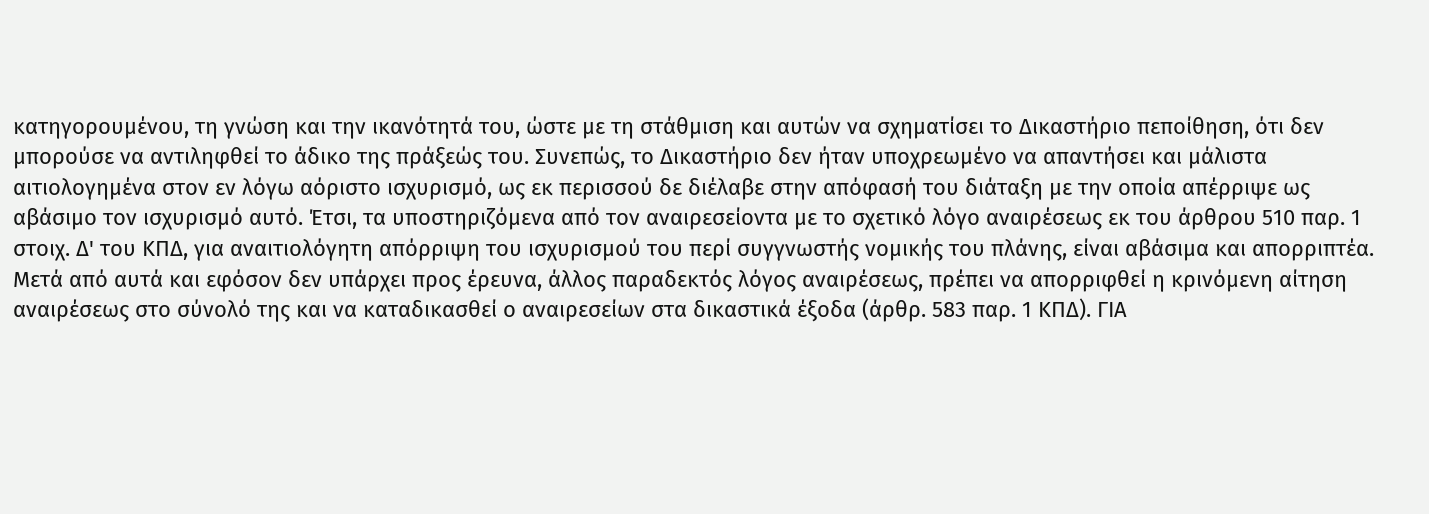κατηγορουμένου, τη γνώση και την ικανότητά του, ώστε με τη στάθμιση και αυτών να σχηματίσει το Δικαστήριο πεποίθηση, ότι δεν μπορούσε να αντιληφθεί το άδικο της πράξεώς του. Συνεπώς, το Δικαστήριο δεν ήταν υποχρεωμένο να απαντήσει και μάλιστα αιτιολογημένα στον εν λόγω αόριστο ισχυρισμό, ως εκ περισσού δε διέλαβε στην απόφασή του διάταξη με την οποία απέρριψε ως αβάσιμο τον ισχυρισμό αυτό. Έτσι, τα υποστηριζόμενα από τον αναιρεσείοντα με το σχετικό λόγο αναιρέσεως εκ του άρθρου 510 παρ. 1 στοιχ. Δ' του ΚΠΔ, για αναιτιολόγητη απόρριψη του ισχυρισμού του περί συγγνωστής νομικής του πλάνης, είναι αβάσιμα και απορριπτέα. Μετά από αυτά και εφόσον δεν υπάρχει προς έρευνα, άλλος παραδεκτός λόγος αναιρέσεως, πρέπει να απορριφθεί η κρινόμενη αίτηση αναιρέσεως στο σύνολό της και να καταδικασθεί ο αναιρεσείων στα δικαστικά έξοδα (άρθρ. 583 παρ. 1 ΚΠΔ). ΓΙΑ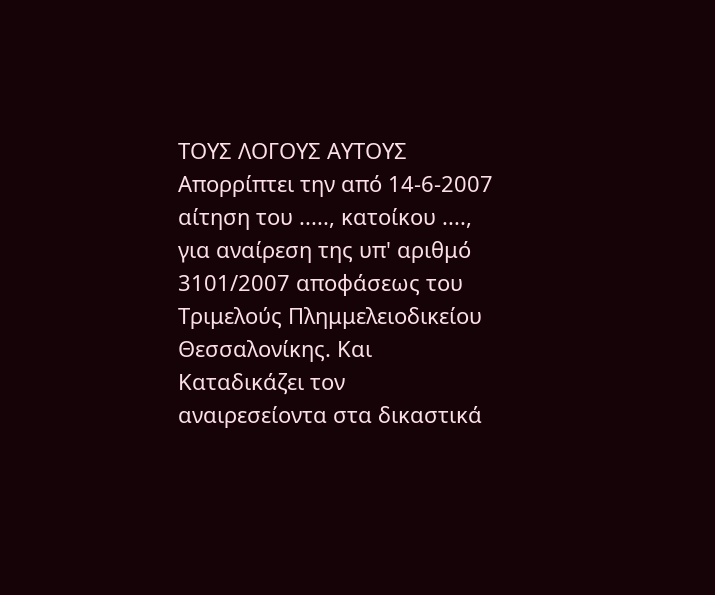ΤΟΥΣ ΛΟΓΟΥΣ ΑΥΤΟΥΣ Απορρίπτει την από 14-6-2007 αίτηση του ....., κατοίκου ...., για αναίρεση της υπ' αριθμό 3101/2007 αποφάσεως του Τριμελούς Πλημμελειοδικείου Θεσσαλονίκης. Και Καταδικάζει τον αναιρεσείοντα στα δικαστικά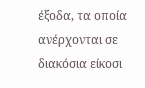έξοδα, τα οποία ανέρχονται σε διακόσια είκοσι